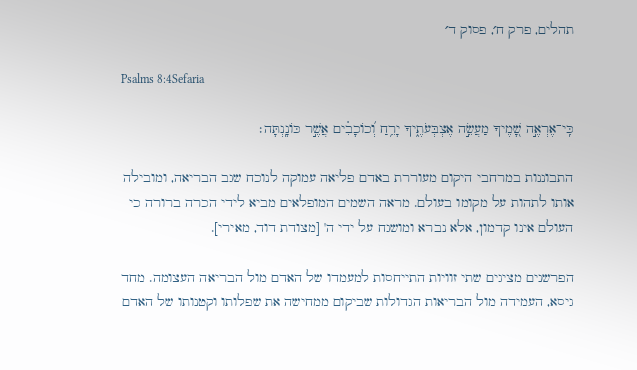תהלים, פרק ח׳, פסוק ד׳

Psalms 8:4Sefaria

כִּֽי־אֶרְאֶ֣ה שָׁ֭מֶיךָ מַעֲשֵׂ֣ה אֶצְבְּעֹתֶ֑יךָ יָרֵ֥חַ וְ֝כוֹכָבִ֗ים אֲשֶׁ֣ר כּוֹנָֽנְתָּה׃

התבוננות במרחבי היקום מעוררת באדם פליאה עמוקה לנוכח שגב הבריאה, ומובילה אותו לתהות על מקומו בעולם. מראה השמים המופלאים מביא לידי הכרה ברורה כי העולם אינו קדמון, אלא נברא ומושגח על ידי ה' [מצודת דוד, מאירי].

הפרשנים מציגים שתי זוויות התייחסות למעמדו של האדם מול הבריאה העצומה. מחד גיסא, העמידה מול הבריאות הגדולות שביקום ממחישה את שפלותו וקטנותו של האדם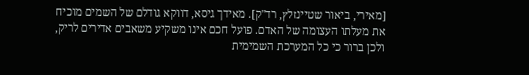[מאירי, ביאור שטיינזלץ, רד"ק]. מאידך גיסא, דווקא גודלם של השמים מוכיח את מעלתו העצומה של האדם. פועל חכם אינו משקיע משאבים אדירים לריק, ולכן ברור כי כל המערכת השמימית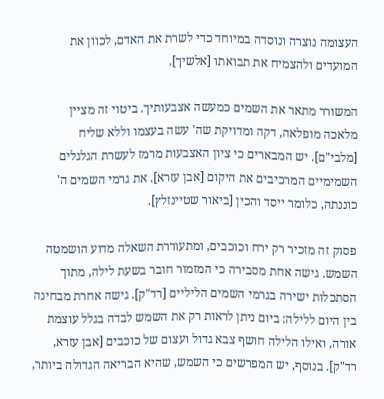העצומה נוצרה ונוסדה במיוחד כדי לשרת את האדם, לכוון את המועדים ולהצמיח את תבואתו [אלשיך].

המשורר מתאר את השמים כמעשה אצבעותיך. ביטוי זה מציין מלאכה מופלאה, דקה ומדויקת שה' עשה בעצמו וללא שליח [מלבי"ם]. יש המבארים כי ציון האצבעות מרמז לעשרת הגלגלים השמימיים המרכיבים את היקום [אבן עזרא]. את גרמי השמים ה' כוננתה, כלומר ייסד והכין [ביאור שטיינזלץ].

פסוק זה מזכיר רק ירח וכוכבים, ומתעוררת השאלה מדוע הושמטה השמש. גישה אחת מסבירה כי המזמור חובר בשעת לילה, מתוך הסתכלות ישירה בגרמי השמים הליליים [רד"ק]. גישה אחרת מבחינה בין היום ללילה: ביום ניתן לראות רק את השמש לבדה בגלל עוצמת אורה, ואילו הלילה חושף צבא גדול ועצום של כוכבים [אבן עזרא, רד"ק]. בנוסף, יש המפרשים כי השמש, שהיא הבריאה הגדולה ביותר,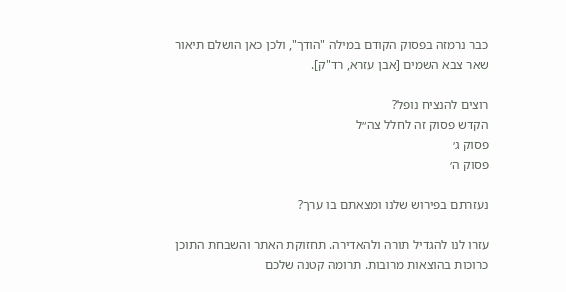כבר נרמזה בפסוק הקודם במילה "הודך", ולכן כאן הושלם תיאור שאר צבא השמים [אבן עזרא, רד"ק].

רוצים להנציח נופל?
הקדש פסוק זה לחלל צה״ל
פסוק ג׳
פסוק ה׳

נעזרתם בפירוש שלנו ומצאתם בו ערך?

עזרו לנו להגדיל תורה ולהאדירה. תחזוקת האתר והשבחת התוכן כרוכות בהוצאות מרובות. תרומה קטנה שלכם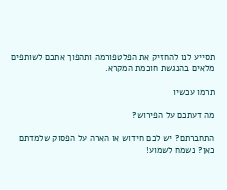תסייע לנו להחזיק את הפלטפורמה ותהפוך אתכם לשותפים מלאים בהנגשת חוכמת המקרא.

תרמו עכשיו

מה דעתכם על הפירוש?

התחברתם? יש לכם חידוש או הארה על הפסוק שלמדתם כאן? נשמח לשמוע!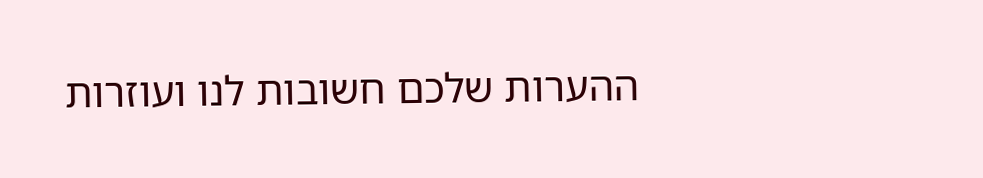ההערות שלכם חשובות לנו ועוזרות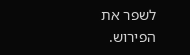לשפר את הפירוש.